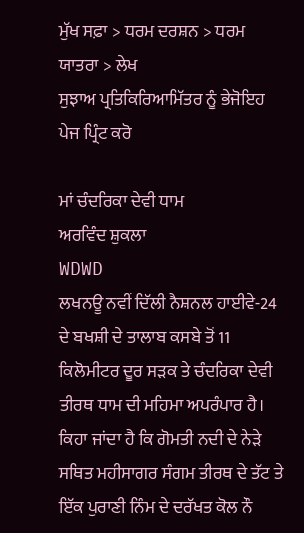ਮੁੱਖ ਸਫ਼ਾ > ਧਰਮ ਦਰਸ਼ਨ > ਧਰਮ ਯਾਤਰਾ > ਲੇਖ
ਸੁਝਾਅ ਪ੍ਰਤਿਕਿਰਿਆਮਿੱਤਰ ਨੂੰ ਭੇਜੋਇਹ ਪੇਜ ਪ੍ਰਿੰਟ ਕਰੋ

ਮਾਂ ਚੰਦਰਿਕਾ ਦੇਵੀ ਧਾਮ
ਅਰਵਿੰਦ ਸ਼ੁਕਲਾ
WDWD
ਲਖਨਊ ਨਵੀਂ ਦਿੱਲੀ ਨੈਸ਼ਨਲ ਹਾਈਵੇ-24 ਦੇ ਬਖਸ਼ੀ ਦੇ ਤਾਲਾਬ ਕਸਬੇ ਤੋਂ 11 ਕਿਲੋਮੀਟਰ ਦੂਰ ਸੜਕ ਤੇ ਚੰਦਰਿਕਾ ਦੇਵੀ ਤੀਰਥ ਧਾਮ ਦੀ ਮਹਿਮਾ ਅਪਰੰਪਾਰ ਹੈ। ਕਿਹਾ ਜਾਂਦਾ ਹੈ ਕਿ ਗੋਮਤੀ ਨਦੀ ਦੇ ਨੇੜੇ ਸਥਿਤ ਮਹੀਸਾਗਰ ਸੰਗਮ ਤੀਰਥ ਦੇ ਤੱਟ ਤੇ ਇੱਕ ਪੁਰਾਣੀ ਨਿੰਮ ਦੇ ਦਰੱਖਤ ਕੋਲ ਨੌ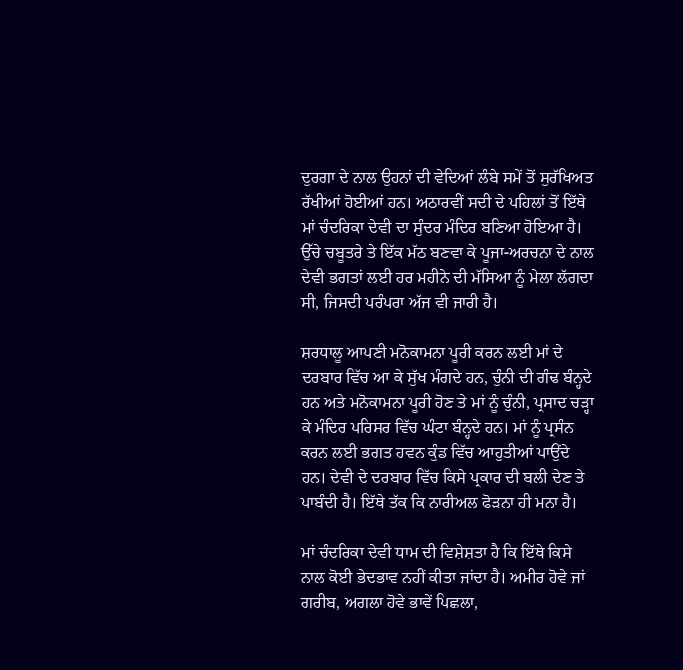ਦੁਰਗਾ ਦੇ ਨਾਲ ਉਹਨਾਂ ਦੀ ਵੇਦਿਆਂ ਲੰਬੇ ਸਮੇਂ ਤੋਂ ਸੁਰੱਖਿਅਤ ਰੱਖੀਆਂ ਹੋਈਆਂ ਹਨ। ਅਠਾਰਵੀਂ ਸਦੀ ਦੇ ਪਹਿਲਾਂ ਤੋਂ ਇੱਥੇ ਮਾਂ ਚੰਦਰਿਕਾ ਦੇਵੀ ਦਾ ਸੁੰਦਰ ਮੰਦਿਰ ਬਣਿਆ ਹੋਇਆ ਹੈ। ਉੱਚੇ ਚਬੂਤਰੇ ਤੇ ਇੱਕ ਮੱਠ ਬਣਵਾ ਕੇ ਪੂਜਾ-ਅਰਚਨਾ ਦੇ ਨਾਲ ਦੇਵੀ ਭਗਤਾਂ ਲਈ ਹਰ ਮਹੀਨੇ ਦੀ ਮੱਸਿਆ ਨੂੰ ਮੇਲਾ ਲੱਗਦਾ ਸੀ, ਜਿਸਦੀ ਪਰੰਪਰਾ ਅੱਜ ਵੀ ਜਾਰੀ ਹੈ।

ਸ਼ਰਧਾਲੂ ਆਪਣੀ ਮਨੋਕਾਮਨਾ ਪੂਰੀ ਕਰਨ ਲਈ ਮਾਂ ਦੇ ਦਰਬਾਰ ਵਿੱਚ ਆ ਕੇ ਸੁੱਖ ਮੰਗਦੇ ਹਨ, ਚੁੰਨੀ ਦੀ ਗੰਢ ਬੰਨ੍ਹਦੇ ਹਨ ਅਤੇ ਮਨੋਕਾਮਨਾ ਪੂਰੀ ਹੋਣ ਤੇ ਮਾਂ ਨੂੰ ਚੁੰਨੀ, ਪ੍ਰਸਾਦ ਚੜ੍ਹਾ ਕੇ ਮੰਦਿਰ ਪਰਿਸਰ ਵਿੱਚ ਘੰਟਾ ਬੰਨ੍ਹਦੇ ਹਨ। ਮਾਂ ਨੂੰ ਪ੍ਰਸੰਨ ਕਰਨ ਲਈ ਭਗਤ ਹਵਨ ਕੁੰਡ ਵਿੱਚ ਆਹੁਤੀਆਂ ਪਾਉਂਦੇ ਹਨ। ਦੇਵੀ ਦੇ ਦਰਬਾਰ ਵਿੱਚ ਕਿਸੇ ਪ੍ਰਕਾਰ ਦੀ ਬਲੀ ਦੇਣ ਤੇ ਪਾਬੰਦੀ ਹੈ। ਇੱਥੇ ਤੱਕ ਕਿ ਨਾਰੀਅਲ ਫੋੜਨਾ ਹੀ ਮਨਾ ਹੈ।

ਮਾਂ ਚੰਦਰਿਕਾ ਦੇਵੀ ਧਾਮ ਦੀ ਵਿਸ਼ੇਸ਼ਤਾ ਹੈ ਕਿ ਇੱਥੇ ਕਿਸੇ ਨਾਲ ਕੋਈ ਭੇਦਭਾਵ ਨਹੀਂ ਕੀਤਾ ਜਾਂਦਾ ਹੈ। ਅਮੀਰ ਹੋਵੇ ਜਾਂ ਗਰੀਬ, ਅਗਲਾ ਹੋਵੇ ਭਾਵੇਂ ਪਿਛਲਾ,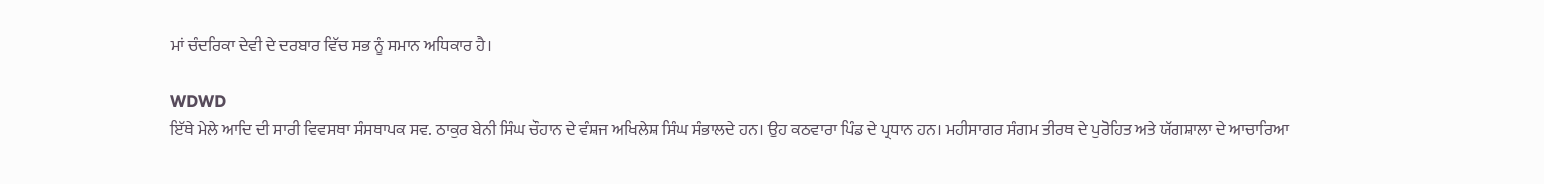ਮਾਂ ਚੰਦਰਿਕਾ ਦੇਵੀ ਦੇ ਦਰਬਾਰ ਵਿੱਚ ਸਭ ਨੂੰ ਸਮਾਨ ਅਧਿਕਾਰ ਹੈ।

WDWD
ਇੱਥੇ ਮੇਲੇ ਆਦਿ ਦੀ ਸਾਰੀ ਵਿਵਸਥਾ ਸੰਸਥਾਪਕ ਸਵ. ਠਾਕੁਰ ਬੇਨੀ ਸਿੰਘ ਚੌਹਾਨ ਦੇ ਵੰਸ਼ਜ ਅਖਿਲੇਸ਼ ਸਿੰਘ ਸੰਭਾਲਦੇ ਹਨ। ਉਹ ਕਠਵਾਰਾ ਪਿੰਡ ਦੇ ਪ੍ਰਧਾਨ ਹਨ। ਮਹੀਸਾਗਰ ਸੰਗਮ ਤੀਰਥ ਦੇ ਪੁਰੋਹਿਤ ਅਤੇ ਯੱਗਸ਼ਾਲਾ ਦੇ ਆਚਾਰਿਆ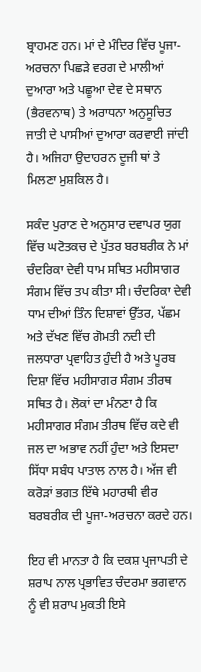ਬ੍ਰਾਹਮਣ ਹਨ। ਮਾਂ ਦੇ ਮੰਦਿਰ ਵਿੱਚ ਪੂਜਾ-ਅਰਚਨਾ ਪਿਛੜੇ ਵਰਗ ਦੇ ਮਾਲੀਆਂ ਦੁਆਰਾ ਅਤੇ ਪਛੂਆ ਦੇਵ ਦੇ ਸਥਾਨ (ਭੈਰਵਨਾਥ) ਤੇ ਅਰਾਧਨਾ ਅਨੁਸੂਚਿਤ ਜਾਤੀ ਦੇ ਪਾਸੀਆਂ ਦੁਆਰਾ ਕਰਵਾਈ ਜਾਂਦੀ ਹੈ। ਅਜਿਹਾ ਉਦਾਹਰਨ ਦੂਜੀ ਥਾਂ ਤੇ ਮਿਲਣਾ ਮੁਸ਼ਕਿਲ ਹੈ।

ਸਕੰਦ ਪੁਰਾਣ ਦੇ ਅਨੁਸਾਰ ਦਵਾਪਰ ਯੁਗ ਵਿੱਚ ਘਟੋਤਕਚ ਦੇ ਪੁੱਤਰ ਬਰਬਰੀਕ ਨੇ ਮਾਂ ਚੰਦਰਿਕਾ ਦੇਵੀ ਧਾਮ ਸਥਿਤ ਮਹੀਸਾਗਰ ਸੰਗਮ ਵਿੱਚ ਤਪ ਕੀਤਾ ਸੀ। ਚੰਦਰਿਕਾ ਦੇਵੀ ਧਾਮ ਦੀਆਂ ਤਿੰਨ ਦਿਸ਼ਾਵਾਂ ਉੱਤਰ, ਪੱਛਮ ਅਤੇ ਦੱਖਣ ਵਿੱਚ ਗੋਮਤੀ ਨਦੀ ਦੀ ਜਲਧਾਰਾ ਪ੍ਰਵਾਹਿਤ ਹੁੰਦੀ ਹੈ ਅਤੇ ਪੂਰਬ ਦਿਸ਼ਾ ਵਿੱਚ ਮਹੀਸਾਗਰ ਸੰਗਮ ਤੀਰਥ ਸਥਿਤ ਹੈ। ਲੋਕਾਂ ਦਾ ਮੰਨਣਾ ਹੈ ਕਿ ਮਹੀਸਾਗਰ ਸੰਗਮ ਤੀਰਥ ਵਿੱਚ ਕਦੇ ਵੀ ਜਲ ਦਾ ਅਭਾਵ ਨਹੀਂ ਹੁੰਦਾ ਅਤੇ ਇਸਦਾ ਸਿੱਧਾ ਸਬੰਧ ਪਾਤਾਲ ਨਾਲ ਹੈ। ਅੱਜ ਵੀ ਕਰੋੜਾਂ ਭਗਤ ਇੱਥੇ ਮਹਾਰਥੀ ਵੀਰ ਬਰਬਰੀਕ ਦੀ ਪੂਜਾ-ਅਰਚਨਾ ਕਰਦੇ ਹਨ।

ਇਹ ਵੀ ਮਾਨਤਾ ਹੈ ਕਿ ਦਕਸ਼ ਪ੍ਰਜਾਪਤੀ ਦੇ ਸ਼ਰਾਪ ਨਾਲ ਪ੍ਰਭਾਵਿਤ ਚੰਦਰਮਾ ਭਗਵਾਨ ਨੂੰ ਵੀ ਸ਼ਰਾਪ ਮੁਕਤੀ ਇਸੇ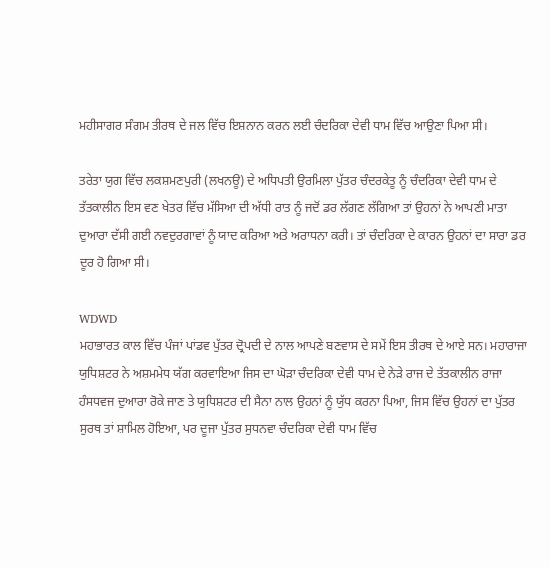ਮਹੀਸਾਗਰ ਸੰਗਮ ਤੀਰਥ ਦੇ ਜਲ ਵਿੱਚ ਇਸ਼ਨਾਨ ਕਰਨ ਲਈ ਚੰਦਰਿਕਾ ਦੇਵੀ ਧਾਮ ਵਿੱਚ ਆਉਣਾ ਪਿਆ ਸੀ।

ਤਰੇਤਾ ਯੁਗ ਵਿੱਚ ਲਕਸ਼ਮਣਪੁਰੀ (ਲਖਨਊ) ਦੇ ਅਧਿਪਤੀ ਉਰਮਿਲਾ ਪੁੱਤਰ ਚੰਦਰਕੇਤੂ ਨੂੰ ਚੰਦਰਿਕਾ ਦੇਵੀ ਧਾਮ ਦੇ ਤੱਤਕਾਲੀਨ ਇਸ ਵਣ ਖੇਤਰ ਵਿੱਚ ਮੱਸਿਆ ਦੀ ਅੱਧੀ ਰਾਤ ਨੂੰ ਜਦੋਂ ਡਰ ਲੱਗਣ ਲੱਗਿਆ ਤਾਂ ਉਹਨਾਂ ਨੇ ਆਪਣੀ ਮਾਤਾ ਦੁਆਰਾ ਦੱਸੀ ਗਈ ਨਵਦੁਰਗਾਵਾਂ ਨੂੰ ਯਾਦ ਕਰਿਆ ਅਤੇ ਅਰਾਧਨਾ ਕਰੀ। ਤਾਂ ਚੰਦਰਿਕਾ ਦੇ ਕਾਰਨ ਉਹਨਾਂ ਦਾ ਸਾਰਾ ਡਰ ਦੂਰ ਹੋ ਗਿਆ ਸੀ।

WDWD
ਮਹਾਭਾਰਤ ਕਾਲ ਵਿੱਚ ਪੰਜਾਂ ਪਾਂਡਵ ਪੁੱਤਰ ਦ੍ਰੋਪਦੀ ਦੇ ਨਾਲ ਆਪਣੇ ਬਣਵਾਸ ਦੇ ਸਮੇਂ ਇਸ ਤੀਰਥ ਦੇ ਆਏ ਸਨ। ਮਹਾਰਾਜਾ ਯੁਧਿਸ਼ਟਰ ਨੇ ਅਸ਼ਮਮੇਧ ਯੱਗ ਕਰਵਾਇਆ ਜਿਸ ਦਾ ਘੋੜਾ ਚੰਦਰਿਕਾ ਦੇਵੀ ਧਾਮ ਦੇ ਨੇੜੇ ਰਾਜ ਦੇ ਤੱਤਕਾਲੀਨ ਰਾਜਾ ਹੰਸਧਵਜ ਦੁਆਰਾ ਰੋਕੇ ਜਾਣ ਤੇ ਯੁਧਿਸ਼ਟਰ ਦੀ ਸੈਨਾ ਨਾਲ ਉਹਨਾਂ ਨੂੰ ਯੁੱਧ ਕਰਨਾ ਪਿਆ, ਜਿਸ ਵਿੱਚ ਉਹਨਾਂ ਦਾ ਪੁੱਤਰ ਸੁਰਥ ਤਾਂ ਸ਼ਾਮਿਲ ਹੋਇਆ, ਪਰ ਦੂਜਾ ਪੁੱਤਰ ਸੁਧਨਵਾ ਚੰਦਰਿਕਾ ਦੇਵੀ ਧਾਮ ਵਿੱਚ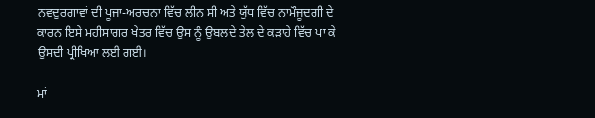ਨਵਦੁਰਗਾਵਾਂ ਦੀ ਪੂਜਾ-ਅਰਚਨਾ ਵਿੱਚ ਲੀਨ ਸੀ ਅਤੇ ਯੁੱਧ ਵਿੱਚ ਨਾਮੌਜੂਦਗੀ ਦੇ ਕਾਰਨ ਇਸੇ ਮਹੀਸਾਗਰ ਖੇਤਰ ਵਿੱਚ ਉਸ ਨੂੰ ਉਬਲਦੇ ਤੇਲ ਦੇ ਕੜਾਹੇ ਵਿੱਚ ਪਾ ਕੇ ਉਸਦੀ ਪ੍ਰੀਖਿਆ ਲਈ ਗਈ।

ਮਾਂ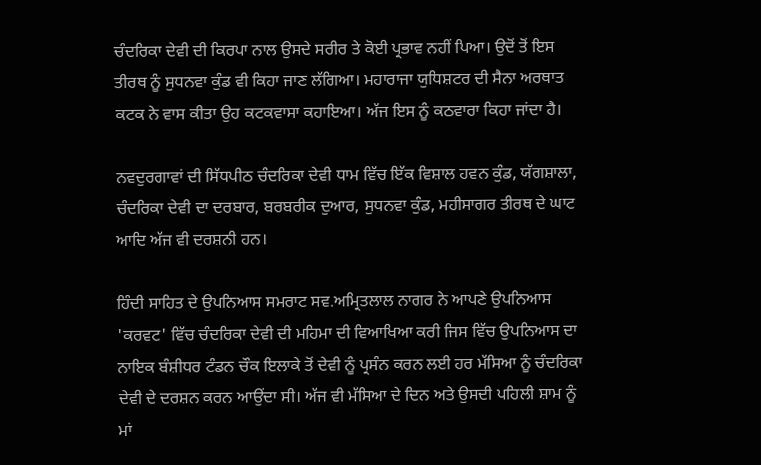ਚੰਦਰਿਕਾ ਦੇਵੀ ਦੀ ਕਿਰਪਾ ਨਾਲ ਉਸਦੇ ਸਰੀਰ ਤੇ ਕੋਈ ਪ੍ਰਭਾਵ ਨਹੀਂ ਪਿਆ। ਉਦੋਂ ਤੋਂ ਇਸ ਤੀਰਥ ਨੂੰ ਸੁਧਨਵਾ ਕੁੰਡ ਵੀ ਕਿਹਾ ਜਾਣ ਲੱਗਿਆ। ਮਹਾਰਾਜਾ ਯੁਧਿਸ਼ਟਰ ਦੀ ਸੈਨਾ ਅਰਥਾਤ ਕਟਕ ਨੇ ਵਾਸ ਕੀਤਾ ਉਹ ਕਟਕਵਾਸਾ ਕਹਾਇਆ। ਅੱਜ ਇਸ ਨੂੰ ਕਠਵਾਰਾ ਕਿਹਾ ਜਾਂਦਾ ਹੈ।

ਨਵਦੁਰਗਾਵਾਂ ਦੀ ਸਿੱਧਪੀਠ ਚੰਦਰਿਕਾ ਦੇਵੀ ਧਾਮ ਵਿੱਚ ਇੱਕ ਵਿਸ਼ਾਲ ਹਵਨ ਕੁੰਡ, ਯੱਗਸ਼ਾਲਾ, ਚੰਦਰਿਕਾ ਦੇਵੀ ਦਾ ਦਰਬਾਰ, ਬਰਬਰੀਕ ਦੁਆਰ, ਸੁਧਨਵਾ ਕੁੰਡ, ਮਹੀਸਾਗਰ ਤੀਰਥ ਦੇ ਘਾਟ ਆਦਿ ਅੱਜ ਵੀ ਦਰਸ਼ਨੀ ਹਨ।

ਹਿੰਦੀ ਸਾਹਿਤ ਦੇ ਉਪਨਿਆਸ ਸਮਰਾਟ ਸਵ.ਅਮ੍ਰਿਤਲਾਲ ਨਾਗਰ ਨੇ ਆਪਣੇ ਉਪਨਿਆਸ 'ਕਰਵਟ' ਵਿੱਚ ਚੰਦਰਿਕਾ ਦੇਵੀ ਦੀ ਮਹਿਮਾ ਦੀ ਵਿਆਖਿਆ ਕਰੀ ਜਿਸ ਵਿੱਚ ਉਪਨਿਆਸ ਦਾ ਨਾਇਕ ਬੰਸ਼ੀਧਰ ਟੰਡਨ ਚੌਕ ਇਲਾਕੇ ਤੋਂ ਦੇਵੀ ਨੂੰ ਪ੍ਰਸੰਨ ਕਰਨ ਲਈ ਹਰ ਮੱਸਿਆ ਨੂੰ ਚੰਦਰਿਕਾ ਦੇਵੀ ਦੇ ਦਰਸ਼ਨ ਕਰਨ ਆਉਂਦਾ ਸੀ। ਅੱਜ ਵੀ ਮੱਸਿਆ ਦੇ ਦਿਨ ਅਤੇ ਉਸਦੀ ਪਹਿਲੀ ਸ਼ਾਮ ਨੂੰ ਮਾਂ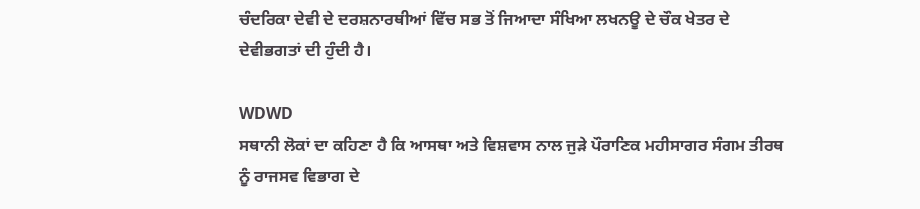ਚੰਦਰਿਕਾ ਦੇਵੀ ਦੇ ਦਰਸ਼ਨਾਰਥੀਆਂ ਵਿੱਚ ਸਭ ਤੋਂ ਜਿਆਦਾ ਸੰਖਿਆ ਲਖਨਊ ਦੇ ਚੌਕ ਖੇਤਰ ਦੇ ਦੇਵੀਭਗਤਾਂ ਦੀ ਹੁੰਦੀ ਹੈ।

WDWD
ਸਥਾਨੀ ਲੋਕਾਂ ਦਾ ਕਹਿਣਾ ਹੈ ਕਿ ਆਸਥਾ ਅਤੇ ਵਿਸ਼ਵਾਸ ਨਾਲ ਜੁੜੇ ਪੌਰਾਣਿਕ ਮਹੀਸਾਗਰ ਸੰਗਮ ਤੀਰਥ ਨੂੰ ਰਾਜਸਵ ਵਿਭਾਗ ਦੇ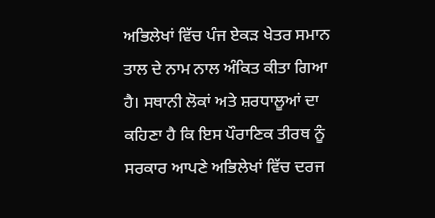ਅਭਿਲੇਖਾਂ ਵਿੱਚ ਪੰਜ ਏਕੜ ਖੇਤਰ ਸਮਾਨ ਤਾਲ ਦੇ ਨਾਮ ਨਾਲ ਅੰਕਿਤ ਕੀਤਾ ਗਿਆ ਹੈ। ਸਥਾਨੀ ਲੋਕਾਂ ਅਤੇ ਸ਼ਰਧਾਲੂਆਂ ਦਾ ਕਹਿਣਾ ਹੈ ਕਿ ਇਸ ਪੌਰਾਣਿਕ ਤੀਰਥ ਨੂੰ ਸਰਕਾਰ ਆਪਣੇ ਅਭਿਲੇਖਾਂ ਵਿੱਚ ਦਰਜ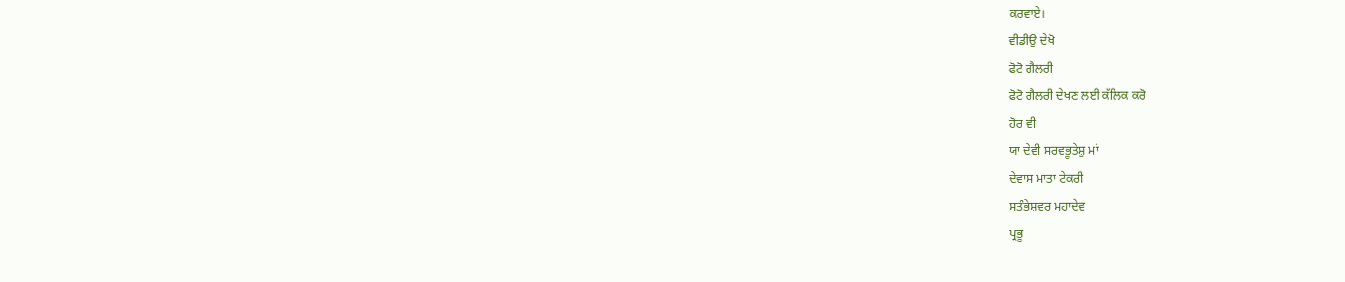ਕਰਵਾਏ।
ਵੀਡੀਉ ਦੇਖੋ
ਫੋਟੋ ਗੈਲਰੀ
ਫੋਟੋ ਗੈਲਰੀ ਦੇਖਣ ਲਈ ਕੱਲਿਕ ਕਰੋ
ਹੋਰ ਵੀ
ਯਾ ਦੇਵੀ ਸਰਵਭੂਤੇਸ਼ੁ ਮਾਂ
ਦੇਵਾਸ ਮਾਤਾ ਟੇਕਰੀ
ਸਤੰਭੇਸ਼ਵਰ ਮਹਾਦੇਵ
ਪ੍ਰਭੂ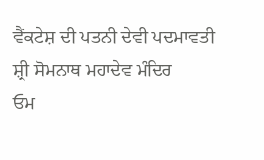ਵੈਂਕਟੇਸ਼ ਦੀ ਪਤਨੀ ਦੇਵੀ ਪਦਮਾਵਤੀ
ਸ਼੍ਰੀ ਸੋਮਨਾਥ ਮਹਾਦੇਵ ਮੰਦਿਰ
ਓਮ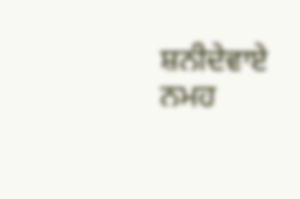ਸ਼ਨੀਦੇਵਾਏ ਨਮਹ